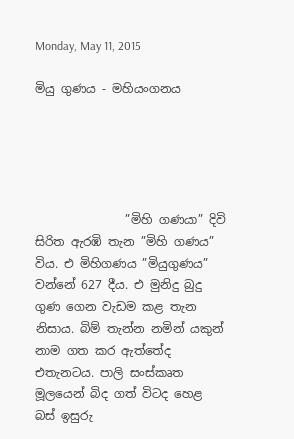Monday, May 11, 2015

මියු ගුණය - මහියංගනය





               ”මිහි ගණයා” දිවි සිරිත ඇරඹි තැන ”මිහි ගණය” විය. එ මිහිගණය ”මියුගුණය” වන්නේ 627 දීය. එ මුනිදු බුදු ගුණ ගෙන වැඩම කළ තැන නිසාය. බිම් තැන්න නමින් යකුන් නාම ගත කර ඇත්තේද එතැනටය. පාලි සංස්කෘත මූලයෙන් බිද ගත් විටද හෙළ බස් ඉසුරු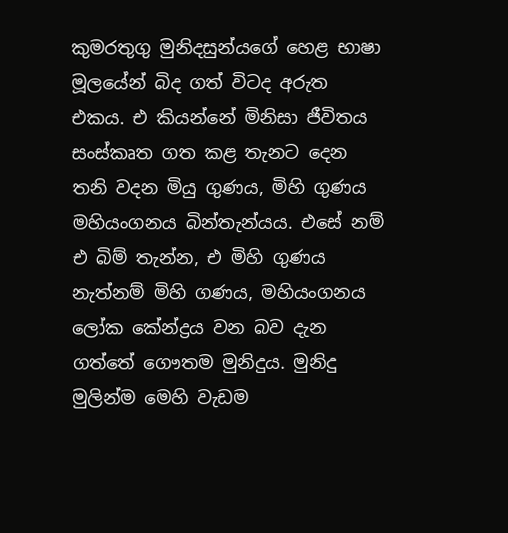කුමරතුගු මුනිදසුන්යගේ හෙළ භාෂා මූලයේන් බිද ගත් විටද අරුත එකය. එ කියන්නේ මිනිසා ජීවිතය සංස්කෘත ගත කළ තැනට දෙන තනි වදන මියු ගුණය, මිහි ගුණය මහියංගනය බින්තැන්යය. එසේ නම් එ බිම් තැන්න, එ මිහි ගුණය නැත්නම් මිහි ගණය, මහියංගනය ලෝක කේන්ද්‍රය වන බව දැන ගත්තේ ගෞතම මුනිදුය. මුනිදු මුලින්ම මෙහි වැඩම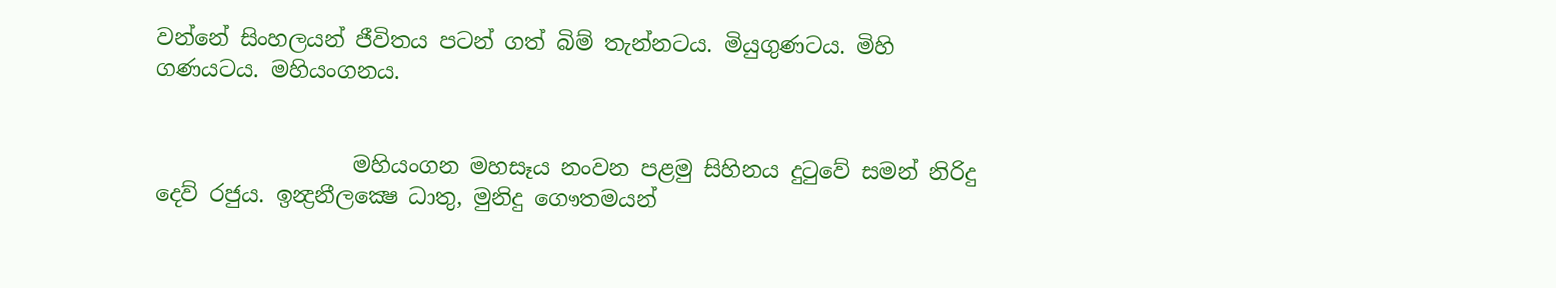වන්නේ සිංහලයන් ජීවිතය පටන් ගත් බිම් තැන්නටය. මියුගුණටය. මිහි ගණයටය. මහියංගනය.


                  මහියංගන මහසෑය නංවන පළමු සිහිනය දුටුවේ සමන් නිරිදු දෙව් රජුය. ඉන්‍ද්‍රනීලක්‍ෂෙ ධාතු, මුනිදු ගෞතමයන්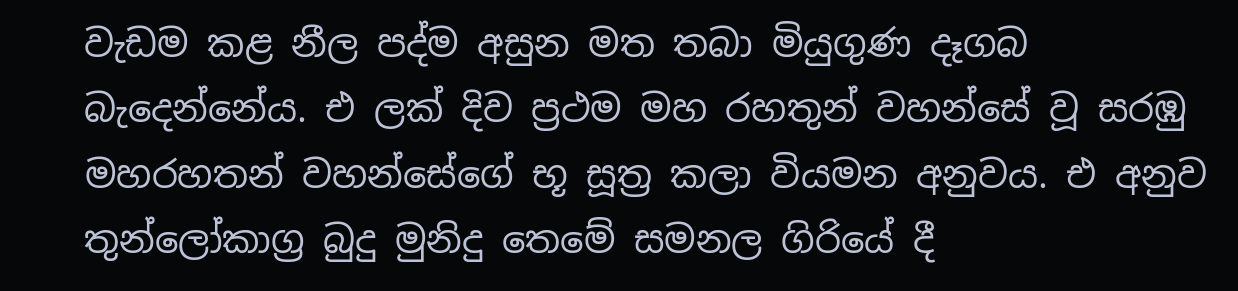වැඩම කළ නීල පද්ම අසුන මත තබා මියුගුණ දෑගබ බැදෙන්නේය. එ ලක් දිව ප්‍රථම මහ රහතුන් වහන්සේ වූ සරඹු මහරහතන් වහන්සේගේ භූ සූත්‍ර කලා වියමන අනුවය. එ අනුව තුන්ලෝකාග්‍ර බුදු මුනිදු තෙමේ සමනල ගිරියේ දී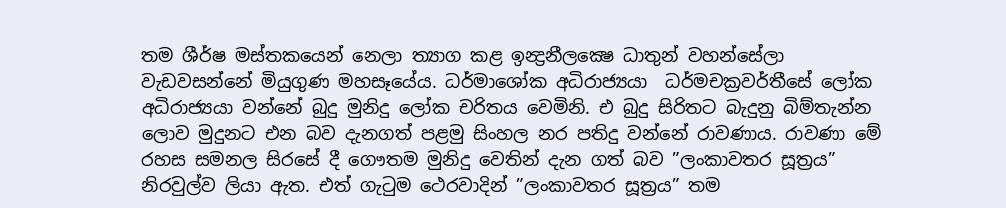තම ශීර්ෂ මස්තකයෙන් නෙලා ත්‍යාග කළ ඉන්‍ද්‍රනීලක්‍ෂෙ ධාතුන් වහන්සේලා වැඩවසන්නේ මියුගුණ මහසෑයේය. ධර්මාශෝක අධිරාජ්‍යයා  ධර්මචක්‍රවර්තීසේ ලෝක අධිරාජ්‍යයා වන්නේ බුදු මුනිදු ලෝක චරිතය වෙමිනි. එ බුදු සිරිතට බැදුනු බිම්තැන්න ලොව මුදුනට එන බව දැනගත් පළමු සිංහල නර පතිදු වන්නේ රාවණාය. රාවණා මේ රහස සමනල සිරසේ දී ගෞතම මුනිදු වෙතින් දැන ගත් බව ”ලංකාවතර සූත්‍රය” නිරවුල්ව ලියා ඇත. එත් ගැටුම ථෙරවාදින් ”ලංකාවතර සූත්‍රය” තම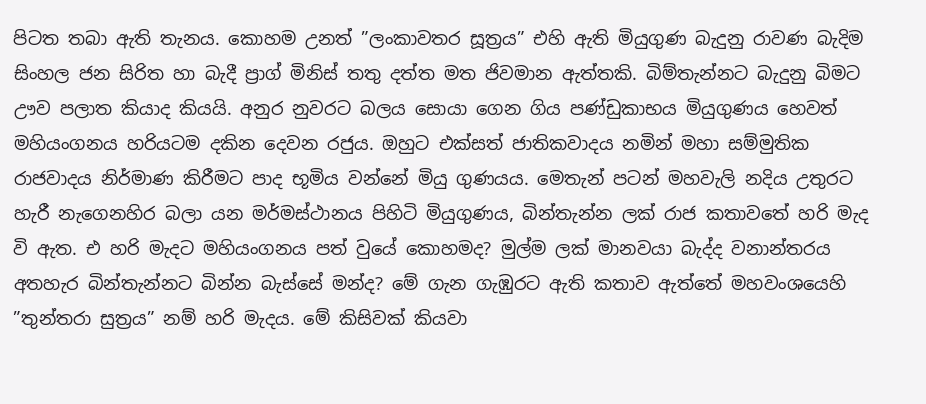පිටත තබා ඇති තැනය. කොහම උනත් ”ලංකාවතර සූත්‍රය” එහි ඇති මියුගුණ බැදුනු රාවණ බැදිම සිංහල ජන සිරිත හා බැදී ප්‍රාග් මිනිස් තතු දත්ත මත ජිවමාන ඇත්තකි. බිම්තැන්නට බැදුනු බිමට ඌව පලාත කියාද කියයි. අනුර නුවරට බලය සොයා ගෙන ගිය පණ්ඩුකාභය මියුගුණය හෙවත් මහියංගනය හරියටම දකින දෙවන රජුය. ඔහුට එක්සත් ජාතිකවාදය නමින් මහා සම්මුතික රාජවාදය නිර්මාණ කිරීමට පාද භූමිය වන්නේ මියු ගුණයය. මෙතැන් පටන් මහවැලි නදිය උතුරට හැරී නැගෙනහිර බලා යන මර්මස්ථානය පිහිටි මියුගුණය, බින්තැන්න ලක් රාජ කතාවතේ හරි මැද වි ඇත. එ හරි මැදට මහියංගනය පත් වුයේ කොහමද? මුල්ම ලක් මානවයා බැද්ද වනාන්තරය අතහැර බින්තැන්නට බින්න බැස්සේ මන්ද? මේ ගැන ගැඹුරට ඇති කතාව ඇත්තේ මහවංශයෙහි ”තුන්තරා සුත්‍රය” නම් හරි මැදය. මේ කිසිවක් කියවා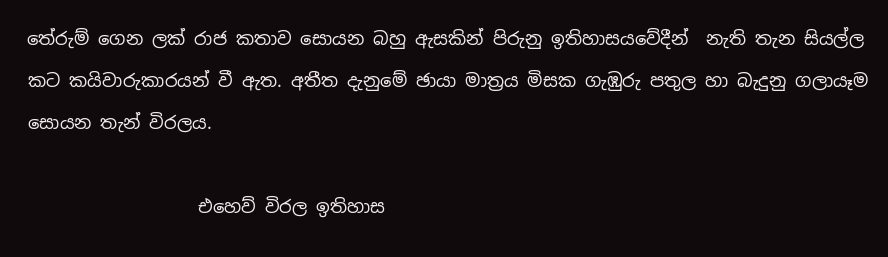තේරුම් ගෙන ලක් රාජ කතාව සොයන බහු ඇසකින් පිරුනු ඉතිහාසයවේදීන්  නැති තැන සියල්ල කට කයිවාරුකාරයන් වී ඇත. අතීත දැනුමේ ඡායා මාත්‍රය මිසක ගැඹුරු පතුල හා බැදුනු ගලායෑම සොයන තැන් විරලය.

                   එහෙව් විරල ඉතිහාස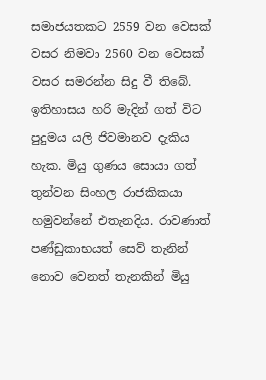සමාජයතකට 2559 වන වෙසක් වසර නිමවා 2560 වන වෙසක් වසර සමරන්න සිදු වී තිබේ. ඉතිහාසය හරි මැදින් ගත් විට පුදුමය යලි ජිවමානව දැකිය හැක. මියු ගුණය සොයා ගත් තුන්වන සිංහල රාජකිකයා හමුවන්නේ එතැනදිය. රාවණාත් පණ්ඩුකාභයත් සෙව් තැනින් නොව වෙනත් තැනකින් මියු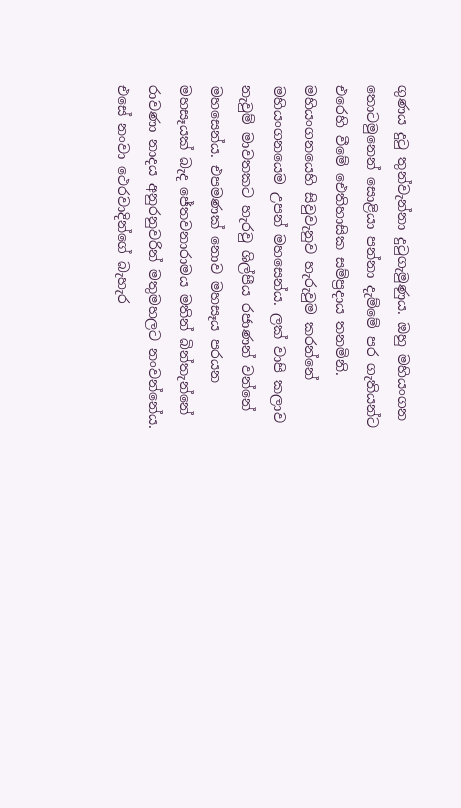ගුණය දුටු තුන්වැන්නා දුටුගැමුණුය. ඔහු මහියංගන තොටමුනෙන් සොළියා පන්නා දැම්මේ පර ගැතියන්ට එරෙහි වීමේ ඓතිහාසික සම්ප්‍රදාය තනමිනි. මහියංගනයෙහි සිවුවැනුව හැරුවුම කරන්නේ මහියංගනයෙම උපන් මහසෙන්ය. ලක් වාපි කලාව නැවුම් මාවතකට හැරවු ශිල්පීය රජාණන් වන්නේ මහසෙන්ය. එපමණක් නොව මහසෑය පරයන මහසෑයක් බැද ජේතවනාරාමය මතින් බින්තැන්නේ රාවණා නාදය අනුරනුවරින් මතුමහලට නංවන්නේය. එසේ නංවා ථෙරවාදින්ගේ බැහැර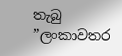තැබු ”ලංකාවතර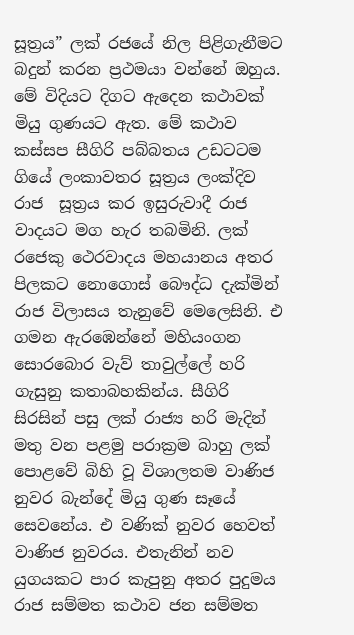සූත්‍රය” ලක් රජයේ නිල පිළිගැනීමට බදුන් කරන ප්‍රථමයා වන්නේ ඔහුය. මේ විදියට දිගට ඇදෙන කථාවක් මියු ගුණයට ඇත. මේ කථාව කස්සප සීගිරි පබ්බතය උඩටටම ගියේ ලංකාවතර සූත්‍රය ලංක්දිව රාජ  සූත්‍රය කර ඉසුරුවාදී රාජ වාදයට මග හැර තබමිනි. ලක් රජෙකු ථෙරවාදය මහයානය අතර පිලකට නොගොස් බෞද්ධ දැක්මින් රාජ විලාසය තැනුවේ මෙලෙසිනි. එ ගමන ඇරඹෙන්නේ මහියංගන සොරබොර වැව් තාවුල්ලේ හරි ගැසුනු කතාබහකින්ය. සීගිරි සිරසින් පසු ලක් රාජ්‍ය හරි මැදින් මතු වන පළමු පරාක්‍රම බාහු ලක් පොළවේ බිහි වූ විශාලතම වාණිජ නුවර බැන්දේ මියු ගුණ සෑයේ  සෙවනේය. එ වණික් නුවර හෙවත් වාණිජ නුවරය. එතැනින් නව යුගයකට පාර කැපුනු අතර පුදුමය රාජ සම්මත කථාව ජන සම්මත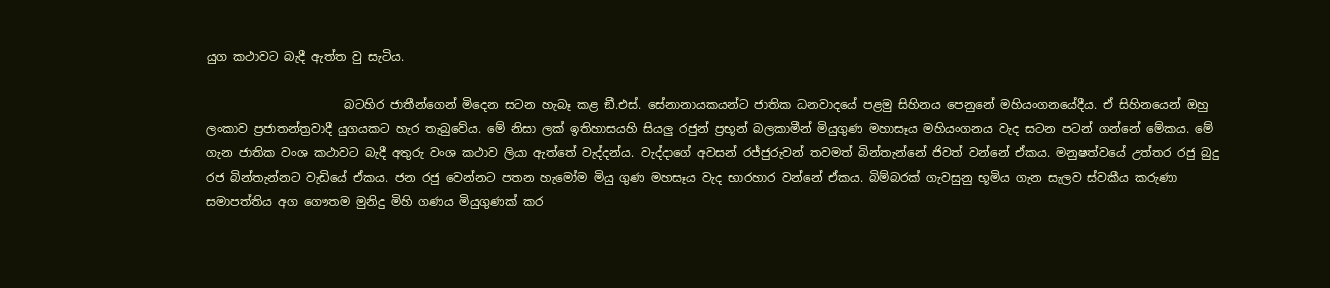යුග කථාවට බැදී ඇත්ත වු සැටිය.

                       බටහිර ජාතීන්ගෙන් මිදෙන සටන හැබෑ කළ ඞී.එස්. සේනානායකයන්ට ජාතික ධනවාදයේ පළමු සිහිනය පෙනුනේ මහියංගනයේදීය. ඒ සිහිනයෙන් ඔහු ලංකාව ප්‍රජාතන්ත්‍රවාදී යුගයකට හැර තැබුවේය. මේ නිසා ලක් ඉතිහාසයහි සියලු රජුන් ප්‍රභූන් බලකාමීන් මියුගුණ මහාසෑය මහියංගනය වැද සටන පටන් ගන්නේ මේකය. මේ ගැන ජාතික වංශ කථාවට බැදී අතුරු වංශ කථාව ලියා ඇත්තේ වැද්දන්ය. වැද්දාගේ අවසන් රජ්ජුරුවන් තවමත් බින්තැන්නේ ජිවත් වන්නේ ඒකය. මනුෂත්වයේ උත්තර රජු බුදු රජ බින්තැන්නට වැඩියේ ඒකය. ජන රජු වෙන්නට පතන හැමෝම මියු ගුණ මහසෑය වැද භාරහාර වන්නේ ඒකය. බිම්බරක් ගැවසුනු භූමිය ගැන සැලව ස්වකීය කරුණා සමාපත්තිය අග ගෞතම මුනිදු මිහි ගණය මියුගුණක් කර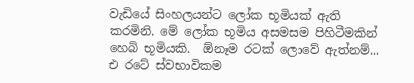වැඩියේ සිංහලයන්ට ලෝක භූමියක් ඇති කරමිනි. මේ ලෝක භූමිය අසමසම පිහිටීමකින් හෙබි භූමියකි.  ඕනෑම රටක් ලොවේ ඇත්නම්... එ රටේ ස්වභාවිකම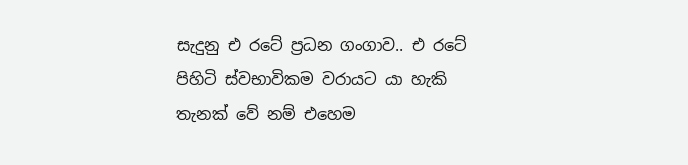සැදුනු එ රටේ ප්‍රධන ගංගාව.. එ රටේ පිහිටි ස්වභාවිකම වරායට යා හැකි තැනක් වේ නම් එහෙම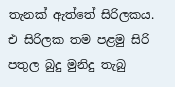තැනක් ඇත්තේ සිරිලකය. එ සිරිලක තම පළමු සිරි පතුල බුදු මුනිදු තැබු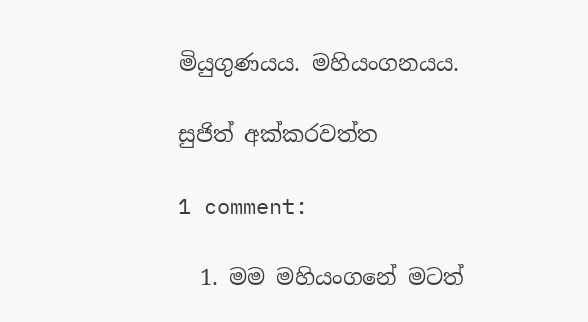මියුගුණයය. මහියංගනයය.

සුජිත් අක්කරවත්ත

1 comment:

  1. මම මහියංගනේ මටත්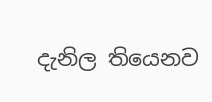දැනිල තියෙනව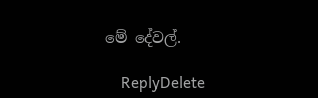මේ දේවල්.

    ReplyDelete